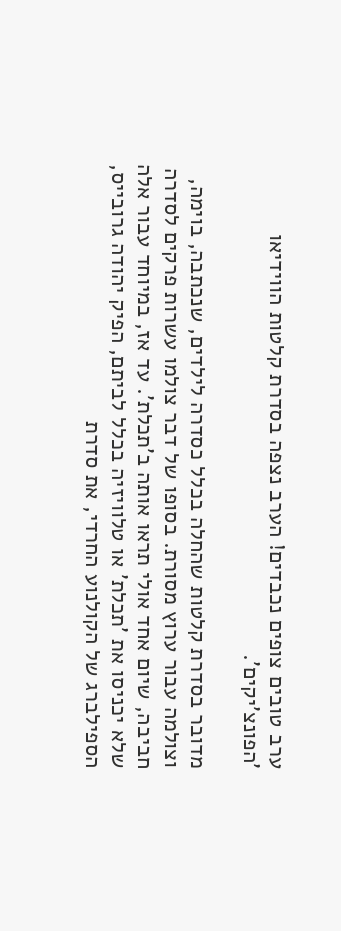ערב טובים צופים נכבדים! הערב נצפה בסדרת קלטות הווידיאו 'הפונצ'יקים'.

מדובר בסדרת קלטות שהחלה בכלל כסדרה לילדים, שנכתבה, בוימה, וצולמה עבור ערוץ מסורת. בסופו של דבר צולמו עשרות פרקים לסדרה חביבה, שיום אחד אולי תראו אותה ב'תכלת'. עד אז, במיוחד עבור אלה שלא יכניסו את 'תכלת' או טלוויזיה בכלל לביתם, הפיק יהודה גרובייס, הספילברג של הקולנוע החרדי, את סדרת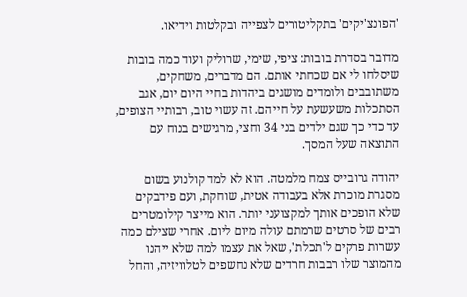'הפונצ'יקים' בתקליטורים לצפייה ובקלטות וידיאו.

מדובר בסדרת בובות: ציפי, שימי, שרוליק ועוד כמה בובות שיסלחו לי אם שכחתי אותם. הם מדברים, משחקים, משתובבים ולומדים מושגים ביהדות בחיי היום יום, אגב הסתכלות משעשעת על חייהם. זה עשוי טוב, רבותיי הצופים, עד כדי כך שגם ילדים בני 34 וחצי, מרגישים בנוח עם התוצאה שעל המסך.

יהודה גרובייס צמח מלמטה. הוא לא למד קולנוע בשום מסגרת מוכרת אלא בעבודה אטית, שוחקת, ועם פידבקים שלא הופכים אותך למקצועני יותר. הוא מייצר קילומטרים רבים של סרטים שרמתם עולה מיום ליום. אחרי שצילם כמה עשרות פרקים ל'תכלת', שאל את עצמו למה שלא ייהנו מהמוצר שלו רבבות חרדים שלא נחשפים לטלוויזיה, והחל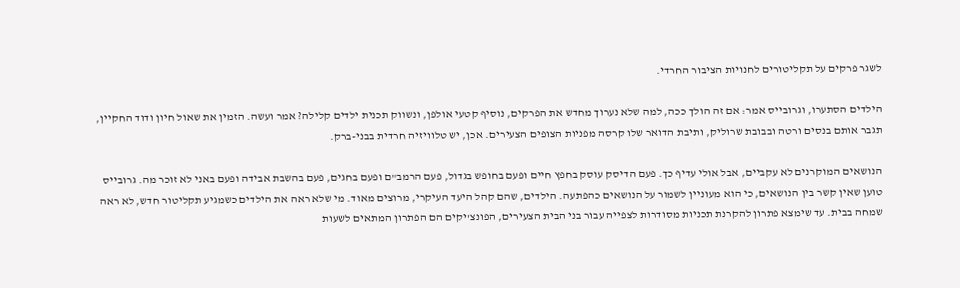לשגר פרקים על תקליטורים לחנויות הציבור החרדי.

הילדים הסתערו, וגרובייס אמר: אם זה הולך ככה, למה שלא נערוך מחדש את הפרקים, נוסיף קטעי אולפן, ונשווק תכנית ילדים קלילה? אמר ועשה. הזמין את שאול חיון ודוד החקיין, תגבר אותם בנסים ורטה ובבובת שרוליק, ותיבת הדואר שלו קרסה מפניות הצופים הצעירים. אכן, יש טלוויזיה חרדית בבני-ברק.

הנושאים המוקרנים לא עקביים, אבל אולי עדיף כך. פעם הדיסק עוסק בחפץ חיים ופעם בחופש בגדול, פעם הרמב"ם ופעם בחגים, פעם בהשבת אבידה ופעם באני לא זוכר מה. גרובייס טוען שאין קשר בין הנושאים, כי הוא מעוניין לשמור על הנושאים כהפתעה. הילדים, שהם קהל היעד העיקרי, מרוצים מאוד. מי שלא ראה את הילדים כשמגיע תקליטור חדש, לא ראה שמחה בבית. עד שימצא פתרון להקרנת תכניות מסודרות לצפייה עבור בני הבית הצעירים, הפונצ'יקים הם הפתרון המתאים לשעות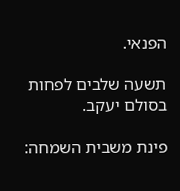הפנאי.

תשעה שלבים לפחות בסולם יעקב.

פינת משבית השמחה: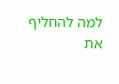למה להחליף את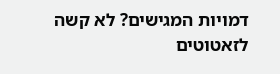דמויות המגישים? לא קשה לזאטוטים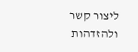ליצור קשר ולהזדהות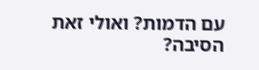עם הדמות? ואולי זאת הסיבה?